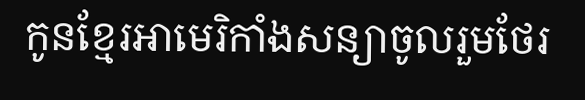កូនខ្មែរអាមេរិកាំងសន្យាចូលរួមថែរ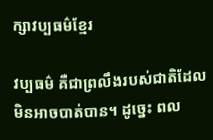ក្សាវប្បធម៌ខ្មែរ

វប្បធម៌ គឺជាព្រលឹងរបស់ជាតិដែលមិនអាចបាត់បាន។ ដូច្នេះ ពល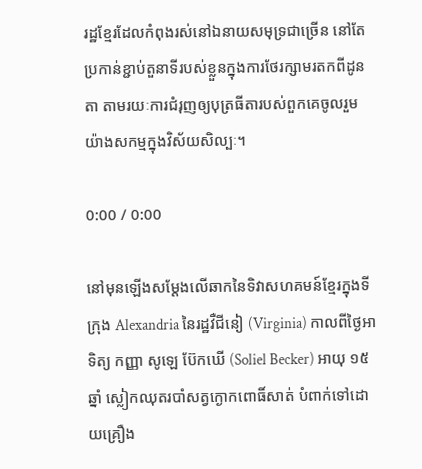រដ្ឋខ្មែរដែលកំពុងរស់នៅឯនាយសមុទ្រជាច្រើន នៅតែប្រកាន់ខ្ជាប់តួនាទីរបស់ខ្លួនក្នុងការថែរក្សាមរតកពីដូនតា តាមរយៈការជំរុញឲ្យបុត្រធីតារបស់ពួកគេចូលរួមយ៉ាងសកម្មក្នុងវិស័យសិល្បៈ។

0:00 / 0:00

នៅមុនឡើងសម្ដែងលើឆាកនៃទិវាសហគមន៍ខ្មែរក្នុងទីក្រុង Alexandria នៃរដ្ឋវឺជីនៀ (Virginia) កាលពីថ្ងៃអាទិត្យ កញ្ញា សូឡេ ប៊ែកឃើ (Soliel Becker) អាយុ ១៥ឆ្នាំ ស្លៀកឈុតរបាំសត្វក្ងោកពោធិ៍សាត់ បំពាក់ទៅដោយគ្រឿង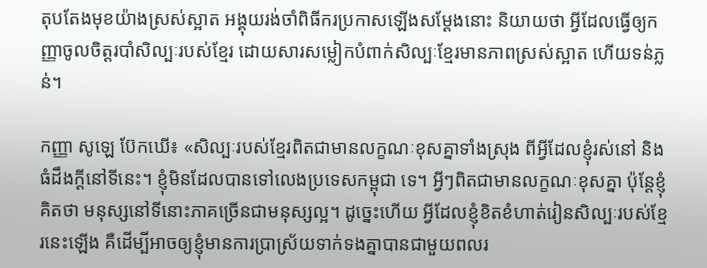តុបតែងមុខយ៉ាងស្រស់ស្អាត អង្គុយរង់ចាំពិធីករប្រកាសឡើងសម្ដែងនោះ និយាយថា អ្វីដែលធ្វើឲ្យកញ្ញាចូលចិត្តរបាំសិល្បៈរបស់ខ្មែរ ដោយសារសម្លៀកបំពាក់សិល្បៈខ្មែរមានភាពស្រស់ស្អាត ហើយទន់ភ្លន់។

កញ្ញា សូឡេ ប៊ែកឃើ៖ «សិល្បៈរបស់ខ្មែរពិតជាមានលក្ខណៈខុសគ្នាទាំងស្រុង ពីអ្វីដែលខ្ញុំរស់នៅ និងធំដឹងក្តីនៅទីនេះ។ ខ្ញុំមិនដែលបានទៅលេងប្រទេសកម្ពុជា ទេ។ អ្វីៗពិតជាមានលក្ខណៈខុសគ្នា ប៉ុន្តែខ្ញុំគិតថា មនុស្សនៅទីនោះភាគច្រើនជាមនុស្សល្អ។ ដូច្នេះហើយ អ្វីដែលខ្ញុំខិតខំហាត់រៀនសិល្បៈរបស់ខ្មែរនេះឡើង គឺដើម្បីអាចឲ្យខ្ញុំមានការប្រាស្រ័យទាក់ទងគ្នាបានជាមួយពលរ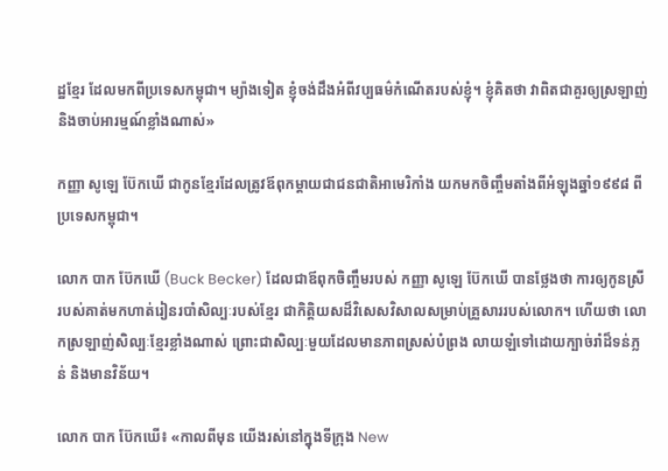ដ្ឋខ្មែរ ដែលមកពីប្រទេសកម្ពុជា។ ម្យ៉ាងទៀត ខ្ញុំចង់ដឹងអំពីវប្បធម៌កំណើតរបស់ខ្ញុំ។ ខ្ញុំគិតថា វាពិតជាគួរឲ្យស្រឡាញ់ និងចាប់អារម្មណ៍ខ្លាំងណាស់»

កញ្ញា សូឡេ ប៊ែកឃើ ជាកូនខ្មែរដែលត្រូវឪពុកម្តាយជាជនជាតិអាមេរិកាំង យកមកចិញ្ចឹមតាំងពីអំឡុងឆ្នាំ១៩៩៨ ពីប្រទេសកម្ពុជា។

លោក បាក ប៊ែកឃើ (Buck Becker) ដែលជាឪពុកចិញ្ចឹមរបស់ កញ្ញា សូឡេ ប៊ែកឃើ បានថ្លែងថា ការឲ្យកូនស្រីរបស់គាត់មកហាត់រៀនរបាំសិល្បៈរបស់ខ្មែរ ជាកិត្តិយសដ៏វិសេសវិសាលសម្រាប់គ្រួសាររបស់លោក។ ហើយថា លោកស្រឡាញ់សិល្បៈខ្មែរខ្លាំងណាស់ ព្រោះជាសិល្បៈមួយដែលមានភាពស្រស់បំព្រង លាយឡំទៅដោយក្បាច់រាំដ៏ទន់ភ្លន់ និងមានវិន័យ។

លោក បាក ប៊ែកឃើ៖ «កាលពីមុន យើងរស់នៅក្នុងទីក្រុង New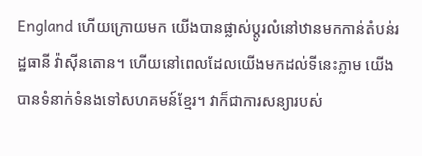England ហើយក្រោយមក យើងបានផ្លាស់ប្ដូរលំនៅឋានមកកាន់តំបន់រដ្ឋធានី វ៉ាស៊ីនតោន។ ហើយនៅពេលដែលយើងមកដល់ទីនេះភ្លាម យើងបានទំនាក់ទំនងទៅសហគមន៍ខ្មែរ។ វាក៏ជាការសន្យារបស់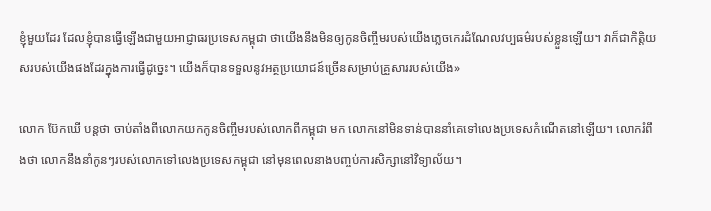ខ្ញុំមួយដែរ ដែលខ្ញុំបានធ្វើឡើងជាមួយអាជ្ញាធរប្រទេសកម្ពុជា ថាយើងនឹងមិនឲ្យកូនចិញ្ចឹមរបស់យើងភ្លេចកេរដំណែលវប្បធម៌របស់ខ្លួនឡើយ។ វាក៏ជាកិត្តិយសរបស់យើងផងដែរក្នុងការធ្វើដូច្នេះ។ យើងក៏បានទទួលនូវអត្ថប្រយោជន៍ច្រើនសម្រាប់គ្រួសាររបស់យើង»

លោក ប៊ែកឃើ បន្តថា ចាប់តាំងពីលោកយកកូនចិញ្ចឹមរបស់លោកពីកម្ពុជា មក លោកនៅមិនទាន់បាននាំគេទៅលេងប្រទេសកំណើតនៅឡើយ។ លោករំពឹងថា លោកនឹងនាំកូនៗរបស់លោកទៅលេងប្រទេសកម្ពុជា នៅមុនពេលនាងបញ្ចប់ការសិក្សានៅវិទ្យាល័យ។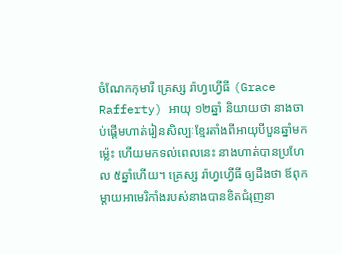ចំណែកកុមារី គ្រេស្ស រ៉ាហ្វហ្វើធី (Grace Rafferty) អាយុ ១២ឆ្នាំ និយាយថា នាងចាប់ផ្ដើមហាត់រៀនសិល្បៈខ្មែរតាំងពីអាយុបីបួនឆ្នាំមកម្ល៉េះ ហើយមកទល់ពេលនេះ នាងហាត់បានប្រហែល ៥ឆ្នាំហើយ។ គ្រេស្ស រ៉ាហ្វហ្វើធី ឲ្យដឹងថា ឪពុកម្តាយអាមេរិកាំងរបស់នាងបានខិតជំរុញនា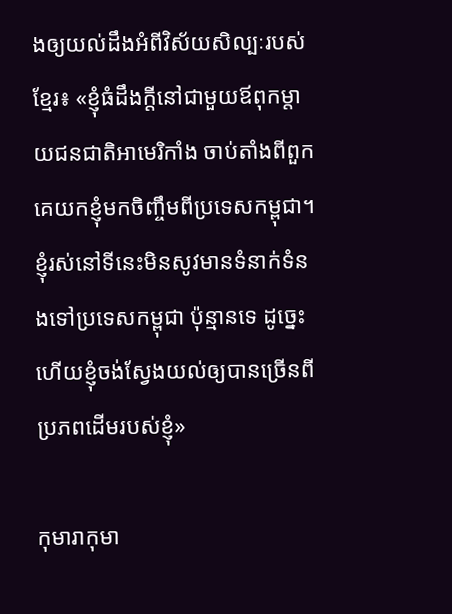ងឲ្យយល់ដឹងអំពីវិស័យសិល្បៈរបស់ខ្មែរ៖ «ខ្ញុំធំដឹងក្តីនៅជាមួយឪពុកម្តាយជនជាតិអាមេរិកាំង ចាប់តាំងពីពួកគេយកខ្ញុំមកចិញ្ចឹមពីប្រទេសកម្ពុជា។ ខ្ញុំរស់នៅទីនេះមិនសូវមានទំនាក់ទំនងទៅប្រទេសកម្ពុជា ប៉ុន្មានទេ ដូច្នេះហើយខ្ញុំចង់ស្វែងយល់ឲ្យបានច្រើនពីប្រភពដើមរបស់ខ្ញុំ»

កុមារាកុមា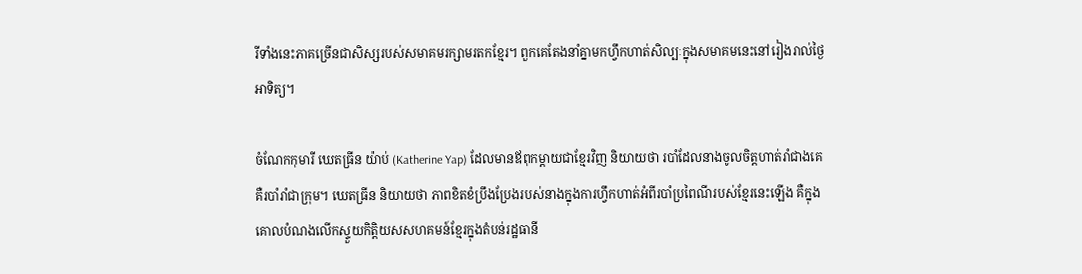រីទាំងនេះភាគច្រើនជាសិស្សរបស់សមាគមរក្សាមរតកខ្មែរ។ ពួកគេតែងនាំគ្នាមកហ្វឹកហាត់សិល្បៈក្នុងសមាគមនេះនៅរៀងរាល់ថ្ងៃអាទិត្យ។

ចំណែកកុមារី ឃេតធ្រីន យ៉ាប់ (Katherine Yap) ដែលមានឪពុកម្តាយជាខ្មែរវិញ និយាយថា របាំដែលនាងចូលចិត្តហាត់រាំជាងគេ គឺរបាំរាំជាក្រុម។ ឃេតធ្រីន និយាយថា ភាពខិតខំប្រឹងប្រែងរបស់នាងក្នុងការហ្វឹកហាត់អំពីរបាំប្រពៃណីរបស់ខ្មែរនេះឡើង គឺក្នុងគោលបំណងលើកស្ទួយកិត្តិយសសហគមន៍ខ្មែរក្នុងតំបន់រដ្ឋធានី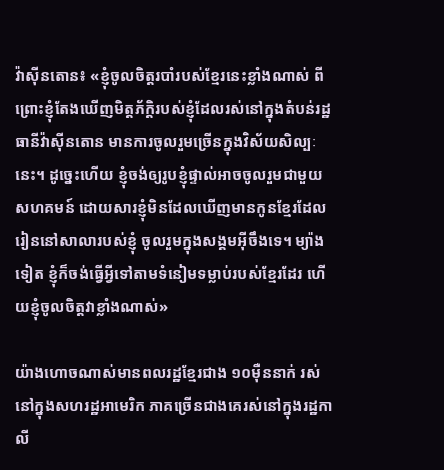វ៉ាស៊ីនតោន៖ «ខ្ញុំចូលចិត្តរបាំរបស់ខ្មែរនេះខ្លាំងណាស់ ពីព្រោះខ្ញុំតែងឃើញមិត្តភ័ក្ដិរបស់ខ្ញុំដែលរស់នៅក្នុងតំបន់រដ្ឋធានីវ៉ាស៊ីនតោន មានការចូលរួមច្រើនក្នុងវិស័យសិល្បៈនេះ។ ដូច្នេះហើយ ខ្ញុំចង់ឲ្យរូបខ្ញុំផ្ទាល់អាចចូលរួមជាមួយសហគមន៍ ដោយសារខ្ញុំមិនដែលឃើញមានកូនខ្មែរដែលរៀននៅសាលារបស់ខ្ញុំ ចូលរួមក្នុងសង្គមអ៊ីចឹងទេ។ ម្យ៉ាងទៀត ខ្ញុំក៏ចង់ធ្វើអ្វីទៅតាមទំនៀមទម្លាប់របស់ខ្មែរដែរ ហើយខ្ញុំចូលចិត្តវាខ្លាំងណាស់»

យ៉ាងហោចណាស់មានពលរដ្ឋខ្មែរជាង ១០ម៉ឺននាក់ រស់នៅក្នុងសហរដ្ឋអាមេរិក ភាគច្រើនជាងគេរស់នៅក្នុងរដ្ឋកាលី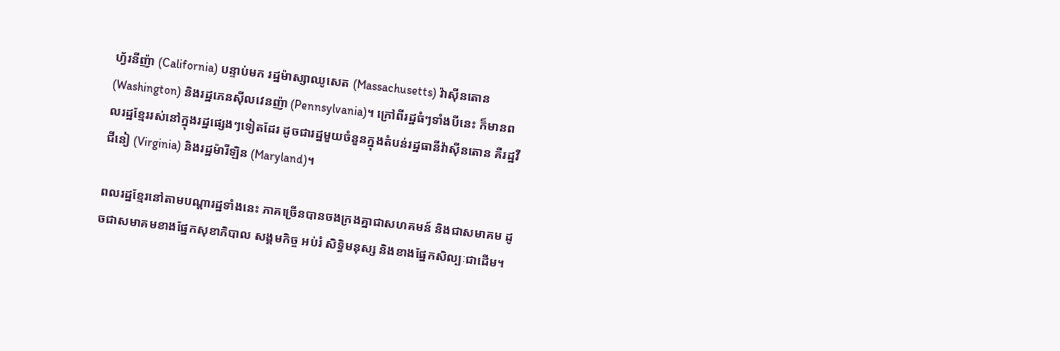ហ្វ័រនីញ៉ា (California) បន្ទាប់មក រដ្ឋម៉ាស្សាឈូសេត (Massachusetts) វ៉ាស៊ីនតោន (Washington) និងរដ្ឋភេនស៊ីលវេនញ៉ា (Pennsylvania)។ ក្រៅពីរដ្ឋធំៗទាំងបីនេះ ក៏មានពលរដ្ឋខ្មែររស់នៅក្នុងរដ្ឋផ្សេងៗទៀតដែរ ដូចជារដ្ឋមួយចំនួនក្នុងតំបន់រដ្ឋធានីវ៉ាស៊ីនតោន គឺរដ្ឋវឺជីនៀ (Virginia) និងរដ្ឋម៉ារីឡិន (Maryland)។

ពលរដ្ឋខ្មែរនៅតាមបណ្ដារដ្ឋទាំងនេះ ភាគច្រើនបានចងក្រងគ្នាជាសហគមន៍ និងជាសមាគម ដូចជាសមាគមខាងផ្នែកសុខាភិបាល សង្គមកិច្ច អប់រំ សិទ្ធិមនុស្ស និងខាងផ្នែកសិល្បៈជាដើម។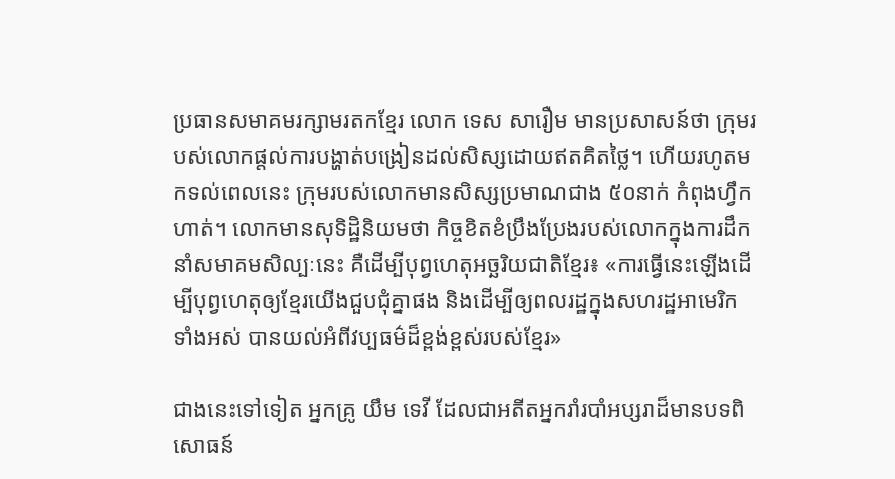ប្រធានសមាគមរក្សាមរតកខ្មែរ លោក ទេស សារឿម មានប្រសាសន៍ថា ក្រុមរបស់លោកផ្តល់ការបង្ហាត់បង្រៀនដល់សិស្សដោយឥតគិតថ្លៃ។ ហើយរហូតមកទល់ពេលនេះ ក្រុមរបស់លោកមានសិស្សប្រមាណជាង ៥០នាក់ កំពុងហ្វឹកហាត់។ លោកមានសុទិដ្ឋិនិយមថា កិច្ចខិតខំប្រឹងប្រែងរបស់លោកក្នុងការដឹកនាំសមាគមសិល្បៈនេះ គឺដើម្បីបុព្វហេតុអច្ឆរិយជាតិខ្មែរ៖ «ការធ្វើនេះឡើងដើម្បីបុព្វហេតុឲ្យខ្មែរយើងជួបជុំគ្នាផង និងដើម្បីឲ្យពលរដ្ឋក្នុងសហរដ្ឋអាមេរិក ទាំងអស់ បានយល់អំពីវប្បធម៌ដ៏ខ្ពង់ខ្ពស់របស់ខ្មែរ»

ជាងនេះទៅទៀត អ្នកគ្រូ យឹម ទេវី ដែលជាអតីតអ្នករាំរបាំអប្សរាដ៏មានបទពិសោធន៍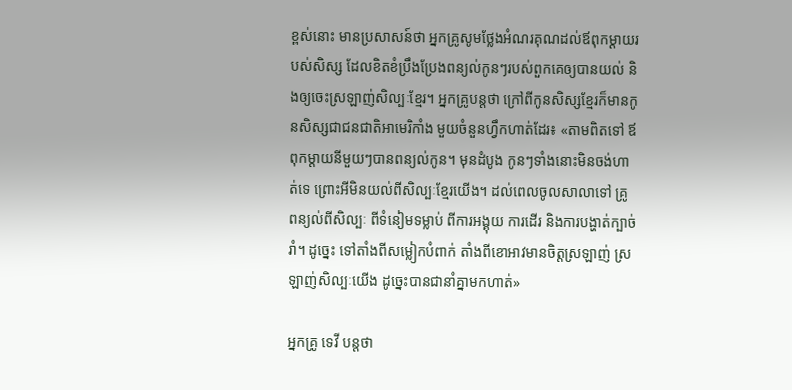ខ្ពស់នោះ មានប្រសាសន៍ថា អ្នកគ្រូសូមថ្លែងអំណរគុណដល់ឪពុកម្តាយរបស់សិស្ស ដែលខិតខំប្រឹងប្រែងពន្យល់កូនៗរបស់ពួកគេឲ្យបានយល់ និងឲ្យចេះស្រឡាញ់សិល្បៈខ្មែរ។ អ្នកគ្រូបន្តថា ក្រៅពីកូនសិស្សខ្មែរក៏មានកូនសិស្សជាជនជាតិអាមេរិកាំង មួយចំនួនហ្វឹកហាត់ដែរ៖ «តាមពិតទៅ ឪពុកម្តាយនីមួយៗបានពន្យល់កូន។ មុនដំបូង កូនៗទាំងនោះមិនចង់ហាត់ទេ ព្រោះអីមិនយល់ពីសិល្បៈខ្មែរយើង។ ដល់ពេលចូលសាលាទៅ គ្រូពន្យល់ពីសិល្បៈ ពីទំនៀមទម្លាប់ ពីការអង្គុយ ការដើរ និងការបង្ហាត់ក្បាច់រាំ។ ដូច្នេះ ទៅតាំងពីសម្លៀកបំពាក់ តាំងពីខោអាវមានចិត្តស្រឡាញ់ ស្រឡាញ់សិល្បៈយើង ដូច្នេះបានជានាំគ្នាមកហាត់»

អ្នកគ្រូ ទេវី បន្តថា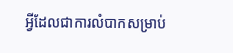អ្វីដែលជាការលំបាកសម្រាប់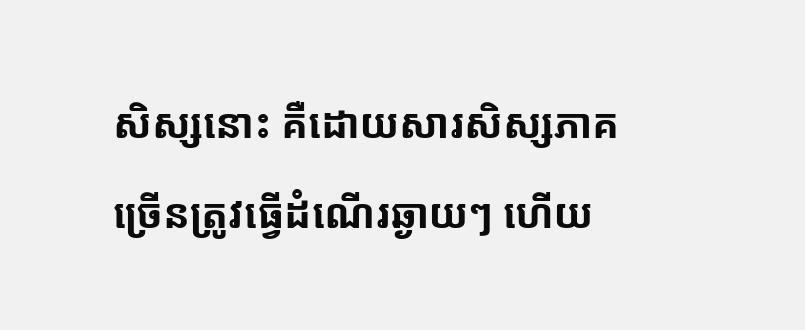សិស្សនោះ គឺដោយសារសិស្សភាគច្រើនត្រូវធ្វើដំណើរឆ្ងាយៗ ហើយ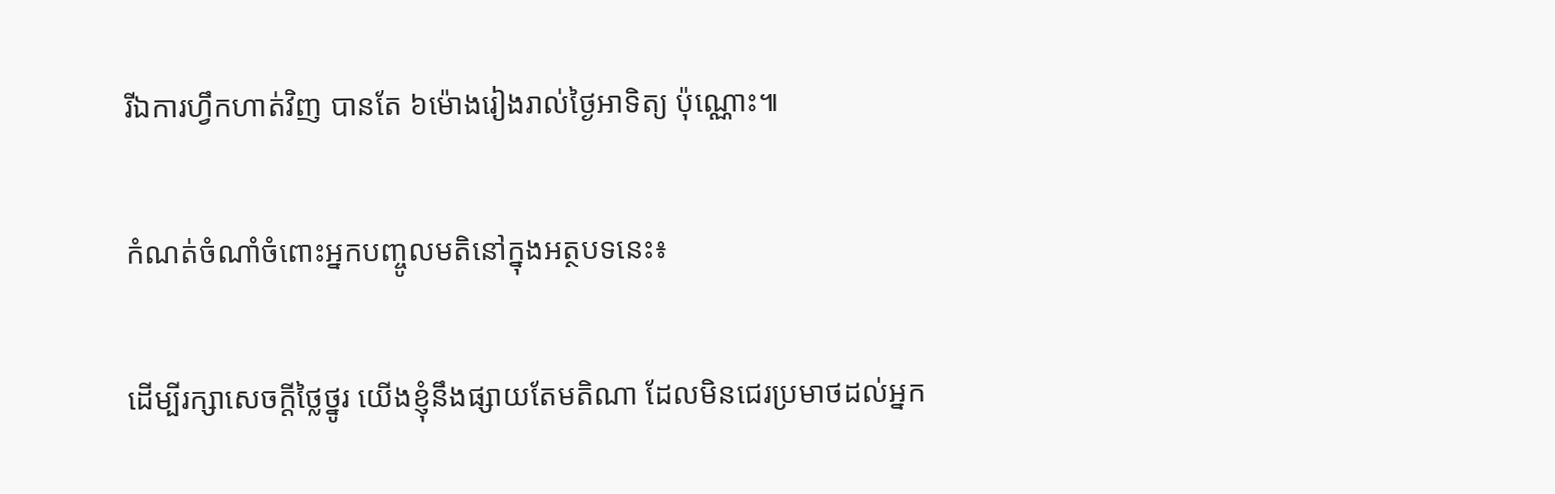រីឯការហ្វឹកហាត់វិញ បានតែ ៦ម៉ោងរៀងរាល់ថ្ងៃអាទិត្យ ប៉ុណ្ណោះ៕

កំណត់ចំណាំចំពោះអ្នកបញ្ចូលមតិនៅក្នុងអត្ថបទនេះ៖

ដើម្បីរក្សាសេចក្ដីថ្លៃថ្នូរ យើងខ្ញុំនឹងផ្សាយតែមតិណា ដែលមិនជេរប្រមាថដល់អ្នក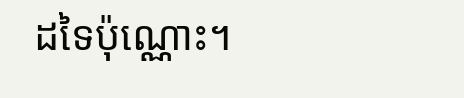ដទៃប៉ុណ្ណោះ។